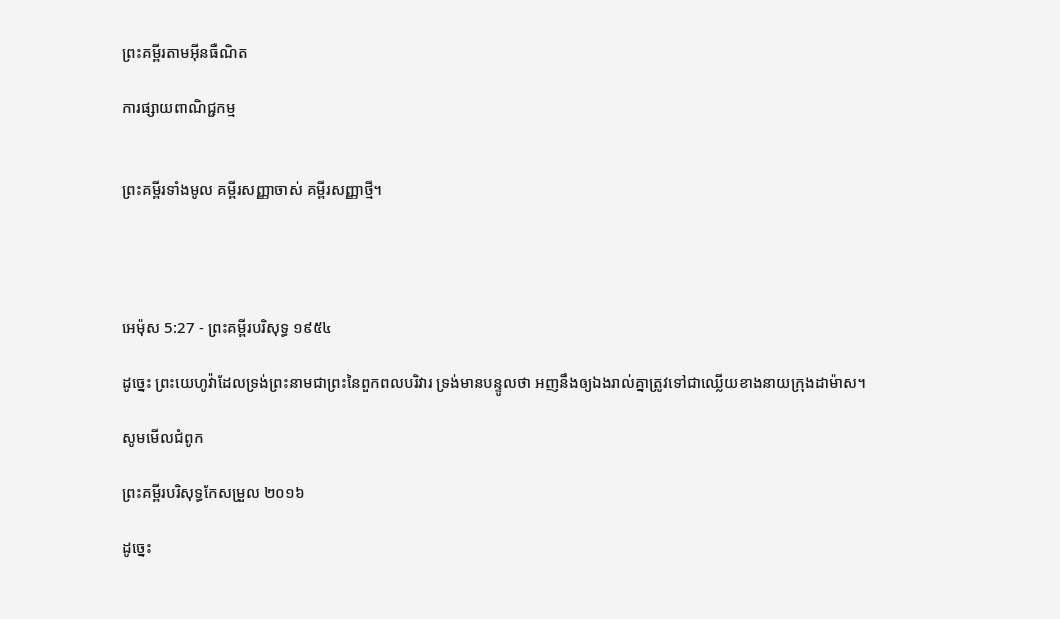ព្រះគម្ពីរតាមអ៊ីនធឺណិត

ការផ្សាយពាណិជ្ជកម្ម


ព្រះគម្ពីរទាំងមូល គម្ពីរសញ្ញាចាស់ គម្ពីរសញ្ញាថ្មី។




អេម៉ុស 5:27 - ព្រះគម្ពីរបរិសុទ្ធ ១៩៥៤

ដូច្នេះ ព្រះ‌យេហូវ៉ាដែលទ្រង់ព្រះ‌នាមជាព្រះនៃពួកពលបរិវារ ទ្រង់មានបន្ទូលថា អញនឹងឲ្យឯងរាល់គ្នាត្រូវទៅជាឈ្លើយខាងនាយក្រុងដាម៉ាស។

សូមមើលជំពូក

ព្រះគម្ពីរបរិសុទ្ធកែសម្រួល ២០១៦

ដូច្នេះ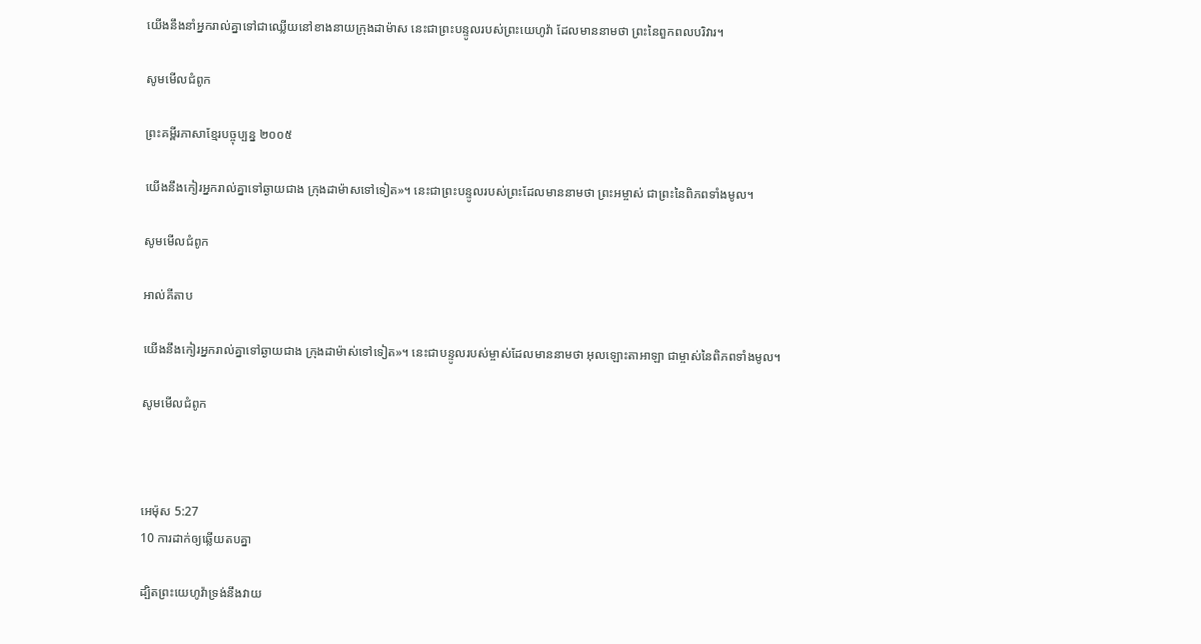យើងនឹងនាំអ្នករាល់គ្នាទៅជាឈ្លើយនៅខាងនាយក្រុងដាម៉ាស នេះជាព្រះបន្ទូលរបស់ព្រះ‌យេហូវ៉ា ដែលមាននាមថា ព្រះនៃពួកពលបរិវារ។

សូមមើលជំពូក

ព្រះគម្ពីរភាសាខ្មែរបច្ចុប្បន្ន ២០០៥

យើងនឹងកៀរអ្នករាល់គ្នាទៅឆ្ងាយជាង ក្រុងដាម៉ាសទៅទៀត»។ នេះជាព្រះ‌បន្ទូលរបស់ព្រះដែលមាននាមថា ព្រះ‌អម្ចាស់ ជាព្រះនៃពិភពទាំងមូល។

សូមមើលជំពូក

អាល់គីតាប

យើងនឹងកៀរអ្នករាល់គ្នាទៅឆ្ងាយជាង ក្រុងដាម៉ាស់ទៅទៀត»។ នេះជាបន្ទូលរបស់ម្ចាស់ដែលមាននាមថា អុលឡោះ‌តាអាឡា ជាម្ចាស់នៃពិភពទាំងមូល។

សូមមើលជំពូក



អេម៉ុស 5:27
10 ការដាក់ឲ្យឆ្លើយតបគ្នា

ដ្បិតព្រះ‌យេហូវ៉ាទ្រង់នឹងវាយ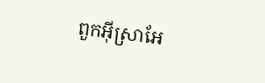ពួកអ៊ីស្រាអែ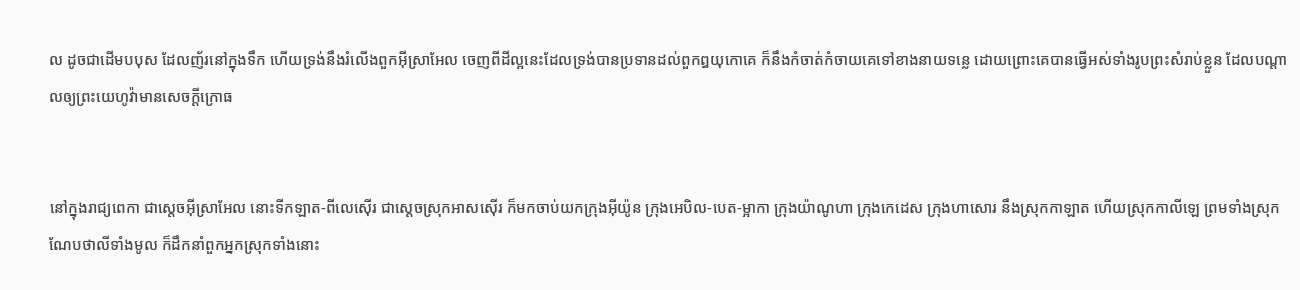ល ដូចជាដើមបបុស ដែលញ័រនៅក្នុងទឹក ហើយទ្រង់នឹងរំលើងពួកអ៊ីស្រាអែល ចេញពីដីល្អនេះដែលទ្រង់បានប្រទានដល់ពួកឰយុកោគេ ក៏នឹងកំចាត់‌កំចាយគេទៅខាងនាយទន្លេ ដោយព្រោះគេបានធ្វើអស់ទាំងរូបព្រះសំរាប់ខ្លួន ដែលបណ្តាលឲ្យព្រះ‌យេហូវ៉ាមានសេចក្ដីក្រោធ


នៅក្នុងរាជ្យពេកា ជាស្តេចអ៊ីស្រាអែល នោះទីកឡាត-ពីលេ‌ស៊ើរ ជាស្តេចស្រុកអាសស៊ើរ ក៏មកចាប់យកក្រុងអ៊ីយ៉ូន ក្រុងអេបិល-បេត-ម្អាកា ក្រុងយ៉ាណូហា ក្រុងកេដេស ក្រុងហាសោរ នឹងស្រុកកាឡាត ហើយស្រុកកាលី‌ឡេ ព្រមទាំងស្រុកណែប‌ថាលីទាំងមូល ក៏ដឹក‌នាំពួកអ្នកស្រុកទាំងនោះ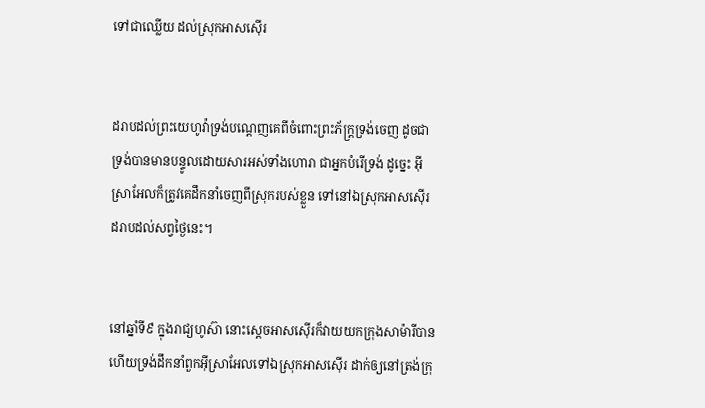ទៅជាឈ្លើយ ដល់ស្រុកអាសស៊ើរ


ដរាបដល់ព្រះ‌យេហូវ៉ាទ្រង់បណ្តេញគេពីចំពោះព្រះ‌ភ័ក្ត្រទ្រង់ចេញ ដូចជាទ្រង់បានមានបន្ទូលដោយ‌សារអស់ទាំងហោរា ជាអ្នកបំរើទ្រង់ ដូច្នេះ អ៊ីស្រាអែលក៏ត្រូវគេដឹក‌នាំចេញពីស្រុករបស់ខ្លួន ទៅនៅឯស្រុកអាសស៊ើរ ដរាបដល់សព្វថ្ងៃនេះ។


នៅឆ្នាំទី៩ ក្នុងរាជ្យហូស៊ា នោះស្តេចអាសស៊ើរក៏វាយយកក្រុងសាម៉ារីបាន ហើយទ្រង់ដឹក‌នាំពួកអ៊ីស្រាអែលទៅឯស្រុកអាសស៊ើរ ដាក់ឲ្យនៅត្រង់ក្រុ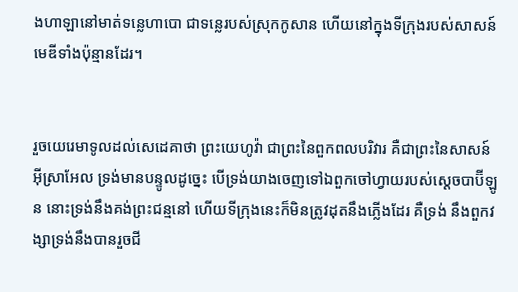ងហាឡានៅមាត់ទន្លេហាបោ ជាទន្លេរបស់ស្រុកកូសាន ហើយនៅក្នុងទីក្រុងរបស់សាសន៍មេឌីទាំងប៉ុន្មានដែរ។


រួចយេរេមាទូលដល់សេដេគាថា ព្រះ‌យេហូវ៉ា ជាព្រះនៃពួកពល‌បរិវារ គឺជាព្រះនៃសាសន៍អ៊ីស្រាអែល ទ្រង់មានបន្ទូលដូច្នេះ បើទ្រង់យាងចេញទៅឯពួកចៅហ្វាយរបស់ស្តេចបាប៊ីឡូន នោះទ្រង់នឹងគង់ព្រះ‌ជន្មនៅ ហើយទីក្រុងនេះក៏មិនត្រូវដុតនឹងភ្លើងដែរ គឺទ្រង់ នឹងពួកវង្សាទ្រង់នឹងបានរួចជី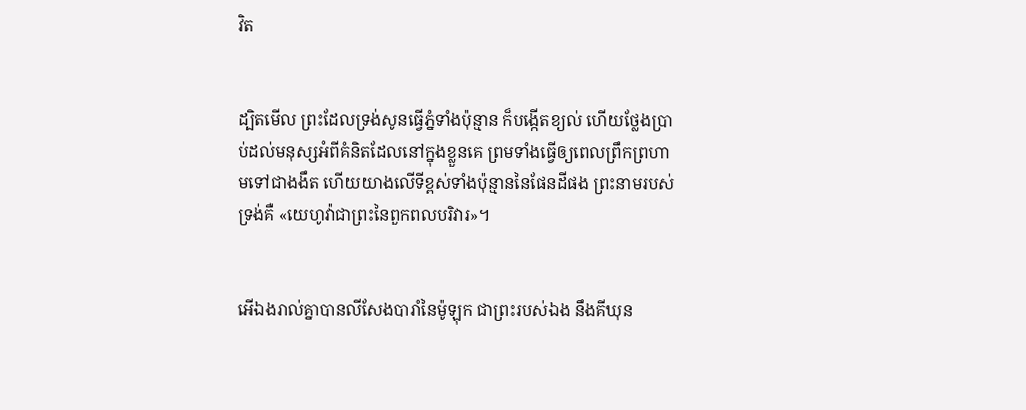វិត


ដ្បិតមើល ព្រះដែលទ្រង់សូនធ្វើភ្នំទាំងប៉ុន្មាន ក៏បង្កើតខ្យល់ ហើយថ្លែងប្រាប់ដល់មនុស្សអំពីគំនិតដែលនៅក្នុងខ្លួនគេ ព្រមទាំងធ្វើឲ្យពេលព្រឹកព្រហាមទៅជាងងឹត ហើយយាងលើទីខ្ពស់ទាំងប៉ុន្មាននៃផែនដីផង ព្រះ‌នាមរបស់ទ្រង់គឺ «យេហូវ៉ាជាព្រះនៃពួកពលបរិវារ»។


អើឯងរាល់គ្នាបានលី‌សែងបារាំនៃម៉ូឡុក ជាព្រះរបស់ឯង នឹងគីឃុន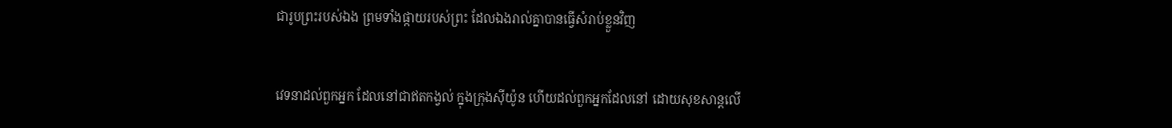ជារូបព្រះរបស់ឯង ព្រមទាំងផ្កាយរបស់ព្រះ ដែលឯងរាល់គ្នាបានធ្វើសំរាប់ខ្លួនវិញ


វេទនាដល់ពួកអ្នក ដែលនៅជាឥតកង្វល់ ក្នុងក្រុងស៊ីយ៉ូន ហើយដល់ពួកអ្នកដែលនៅ ដោយសុខ‌សាន្តលើ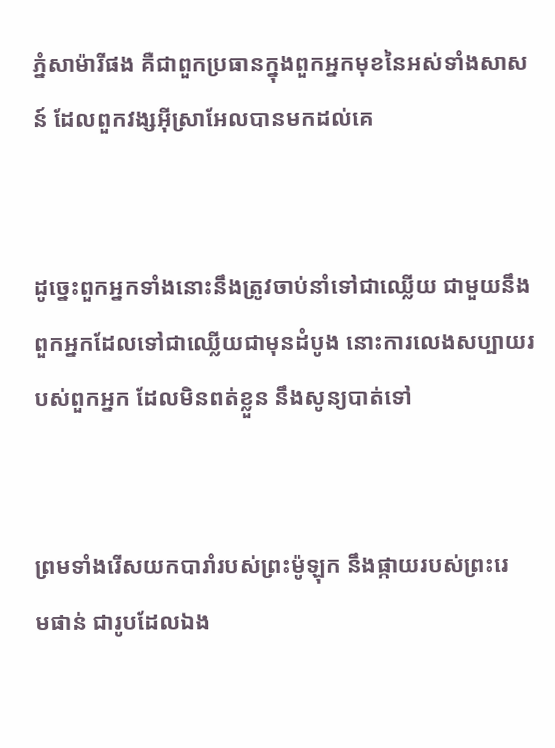ភ្នំសាម៉ារីផង គឺជាពួកប្រធានក្នុងពួកអ្នកមុខនៃអស់ទាំងសាសន៍ ដែលពួកវង្សអ៊ីស្រាអែលបានមកដល់គេ


ដូច្នេះពួកអ្នកទាំងនោះនឹងត្រូវចាប់នាំទៅជាឈ្លើយ ជាមួយនឹងពួកអ្នកដែលទៅជាឈ្លើយជាមុនដំបូង នោះការលេងសប្បាយរបស់ពួកអ្នក ដែលមិនពត់ខ្លួន នឹងសូន្យបាត់ទៅ


ព្រមទាំងរើសយកបារាំរបស់ព្រះ‌ម៉ូឡុក នឹងផ្កាយរបស់ព្រះ‌រេម‌ផាន់ ជារូបដែលឯង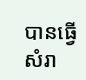បានធ្វើ សំរា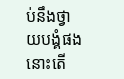ប់នឹងថ្វាយ‌បង្គំផង នោះតើ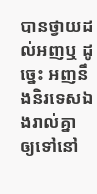បានថ្វាយដល់អញឬ ដូច្នេះ អញនឹងនិរទេសឯងរាល់គ្នា ឲ្យទៅនៅ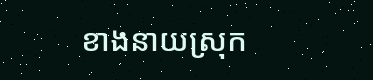ខាងនាយស្រុក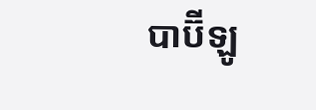បាប៊ីឡូ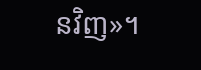នវិញ»។